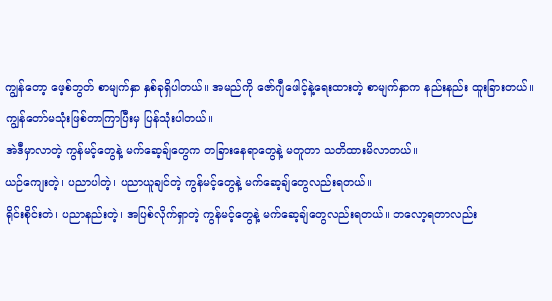ကျွန်တော့ ဖေ့စ်ဘွတ် စာမျက်နှာ နှစ်ခုရှိပါတယ်။ အမည်ကို ဇော်ဂျီဖေါင့်နဲ့ရေးထားတဲ့ စာမျက်နှာက နည်းနည်း ထူးခြားတယ်။ ကျွန်တော်မသုံးဖြစ်တာကြာပြီးမှ ပြန်သုံးပါတယ်။
အဲဒီမှာလာတဲ့ ကွန်မင့်တွေနဲ့ မက်ဆေ့ချ်တွေက တခြားနေရာတွေနဲ့ မတူတာ သတိထားမိလာတယ်။
ယဉ်ကျေးတဲ့၊ ပညာပါတဲ့၊ ပညာယူချင်တဲ့ ကွန်မင့်တွေနဲ့ မက်ဆေ့ချ်တွေလည်းရတယ်။
ရိုင်းစိုင်းတဲ၊ ပညာနည်းတဲ့၊ အပြစ်လိုက်ရှာတဲ့ ကွန်မင့်တွေနဲ့ မက်ဆေ့ချ်တွေလည်းရတယ်။ ဘလော့ရတာလည်း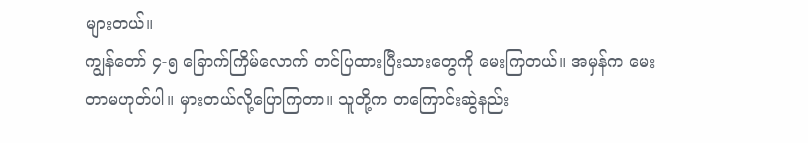များတယ်။
ကျွန်တော် ၄-၅ ခြောက်ကြိမ်လောက် တင်ပြထားပြီးသားတွေကို မေးကြတယ်။ အမှန်က မေးတာမဟုတ်ပါ။ မှားတယ်လို့ပြောကြတာ။ သူတို့က တကြောင်းဆွဲနည်း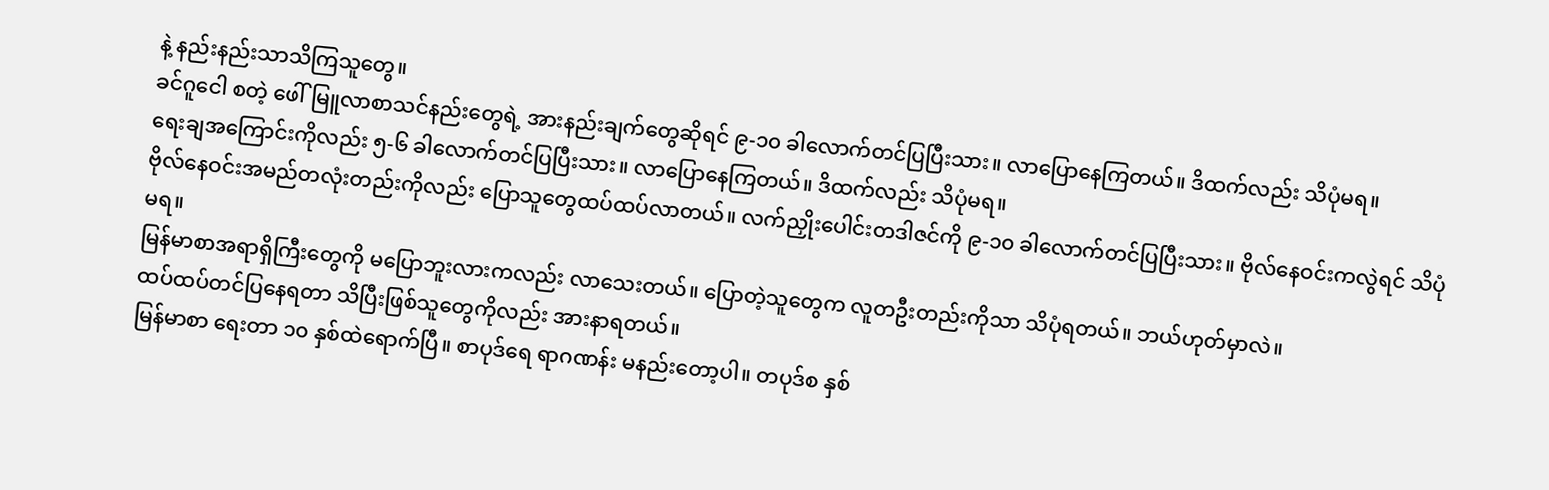နဲ့ နည်းနည်းသာသိကြသူတွေ။
ခင်ဂူငေါ စတဲ့ ဖေါ်မြူလာစာသင်နည်းတွေရဲ့ အားနည်းချက်တွေဆိုရင် ၉-၁၀ ခါလောက်တင်ပြပြီးသား။ လာပြောနေကြတယ်။ ဒိထက်လည်း သိပုံမရ။
ရေးချအကြောင်းကိုလည်း ၅-၆ ခါလောက်တင်ပြပြီးသား။ လာပြောနေကြတယ်။ ဒိထက်လည်း သိပုံမရ။
ဗိုလ်နေဝင်းအမည်တလုံးတည်းကိုလည်း ပြောသူတွေထပ်ထပ်လာတယ်။ လက်ညှိုးပေါင်းတဒါဇင်ကို ၉-၁၀ ခါလောက်တင်ပြပြီးသား။ ဗိုလ်နေဝင်းကလွဲရင် သိပုံမရ။
မြန်မာစာအရာရှိကြီးတွေကို မပြောဘူးလားကလည်း လာသေးတယ်။ ပြောတဲ့သူတွေက လူတဦးတည်းကိုသာ သိပုံရတယ်။ ဘယ်ဟုတ်မှာလဲ။
ထပ်ထပ်တင်ပြနေရတာ သိပြီးဖြစ်သူတွေကိုလည်း အားနာရတယ်။
မြန်မာစာ ရေးတာ ၁၀ နှစ်ထဲရောက်ပြီ။ စာပုဒ်ရေ ရာဂဏန်း မနည်းတော့ပါ။ တပုဒ်စ နှစ်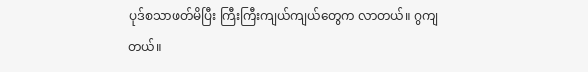ပုဒ်စသာဖတ်မိပြီး ကြီးကြီးကျယ်ကျယ်တွေက လာတယ်။ ဂွကျတယ်။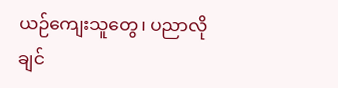ယဉ်ကျေးသူတွေ၊ ပညာလိုချင်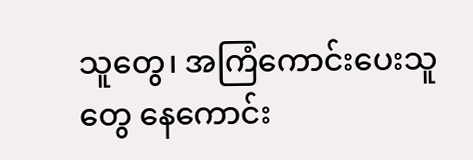သူတွေ၊ အကြံကောင်းပေးသူတွေ နေကောင်း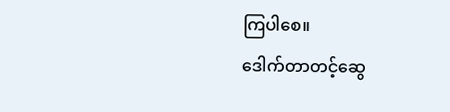ကြပါစေ။
ဒေါက်တာတင့်ဆွေ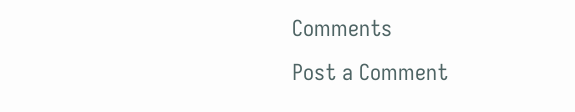Comments
Post a Comment